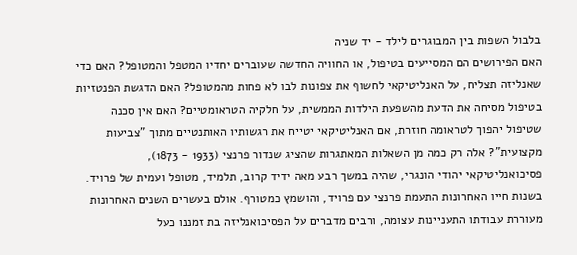בלבול השפות בין המבוגרים לילד - יד שניה
האם הפירושים הם המסייעים בטיפול, או החוויה החדשה שעוברים יחדיו המטפל והמטופל? האם כדי שאנליזה תצליח, על האנליטיקאי לחשוף את צפונות לבו לא פחות מהמטופל? האם הדגשת הפנטזיות בטיפול מסיחה את הדעת מהשפעת הילדות הממשית, על חלקיה הטראומטיים? האם אין סכנה שטיפול יהפוך לטראומה חוזרת, אם האנליטיקאי יטייח את רגשותיו האותנטיים מתוך "צביעות מקצועית"? אלה רק כמה מן השאלות המאתגרות שהציג שנדור פרנצי (1933 - 1873), פסיכואנליטיקאי יהודי הונגרי, שהיה במשך רבע מאה ידיד קרוב, תלמיד, מטופל ועמית של פרויד. בשנות חייו האחרונות התעמת פרנצי עם פרויד, והושמץ כמטורף. אולם בעשרים השנים האחרונות מעוררת עבודתו התעניינות עצומה, ורבים מדברים על הפסיכואנליזה בת זמננו כעל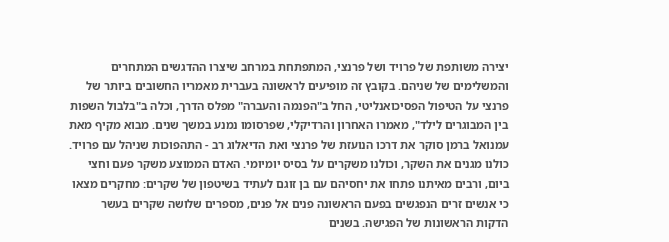יצירה משותפת של פרויד ושל פרנצי, המתפתחת במרחב שיצרו ההדגשים המתחרים והמשלימים של שניהם. בקובץ זה מופיעים לראשונה בעברית מאמריו החשובים ביותר של פרנצי על הטיפול הפסיכואנליטי, החל ב"הפנמה והעברה" מפלס הדרך, וכלה ב"בלבול השפות בין המבוגרים לילד", מאמרו האחרון והרדיקלי, שפרסומו נמנע במשך שנים. מבוא מקיף מאת עמנואל ברמן סוקר את דרכו הנועזת של פרנצי ואת הדיאלוג רב - התהפוכות שניהל עם פרויד.
כולנו מגנים את השקר, וכולנו משקרים על בסיס יומיומי. האדם הממוצע משקר פעם וחצי ביום, ורבים מאיתנו פתחו את יחסיהם עם בן זוגם לעתיד בשיטפון של שקרים: מחקרים מצאו כי אנשים זרים הנפגשים בפעם הראשונה פנים אל פנים, מספרים שלושה שקרים בעשר הדקות הראשונות של הפגישה. בשנים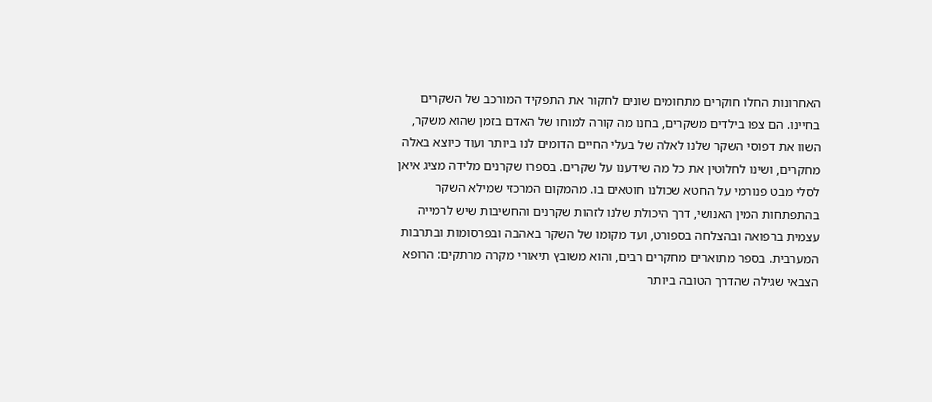האחרונות החלו חוקרים מתחומים שונים לחקור את התפקיד המורכב של השקרים בחיינו. הם צפו בילדים משקרים, בחנו מה קורה למוחו של האדם בזמן שהוא משקר, השוו את דפוסי השקר שלנו לאלה של בעלי החיים הדומים לנו ביותר ועוד כיוצא באלה מחקרים, ושינו לחלוטין את כל מה שידענו על שקרים. בספרו שקרנים מלידה מציג איאן לסלי מבט פנורמי על החטא שכולנו חוטאים בו. מהמקום המרכזי שמילא השקר בהתפתחות המין האנושי, דרך היכולת שלנו לזהות שקרנים והחשיבות שיש לרמייה עצמית ברפואה ובהצלחה בספורט, ועד מקומו של השקר באהבה ובפרסומות ובתרבות המערבית. בספר מתוארים מחקרים רבים, והוא משובץ תיאורי מקרה מרתקים: הרופא הצבאי שגילה שהדרך הטובה ביותר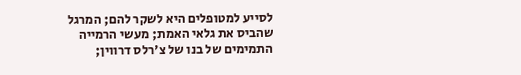לסייע למטופלים היא לשקר להם; המרגל שהביס את גלאי האמת; מעשי הרמייה התמימים של בנו של צ'רלס דרווין;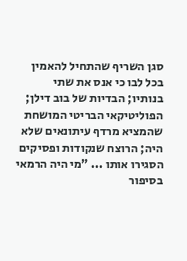סגן השריף שהתחיל להאמין בכל לבו כי אנס את שתי בנותיו; הבדיות של בוב דילן; הפוליטיקאי הבריטי המושחת שהמציא מרדף עיתונאים שלא היה; הרוצח שנקודות ופסיקים הסגירו אותו ... "מי היה הרמאי בסיפור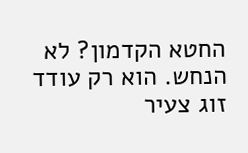החטא הקדמון? לא הנחש. הוא רק עודד זוג צעיר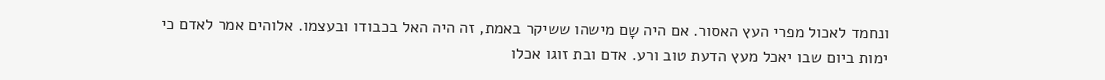ונחמד לאכול מפרי העץ האסור. אם היה שָם מישהו ששיקר באמת, זה היה האל בכבודו ובעצמו. אלוהים אמר לאדם כי ימות ביום שבו יאכל מעץ הדעת טוב ורע. אדם ובת זוגו אכלו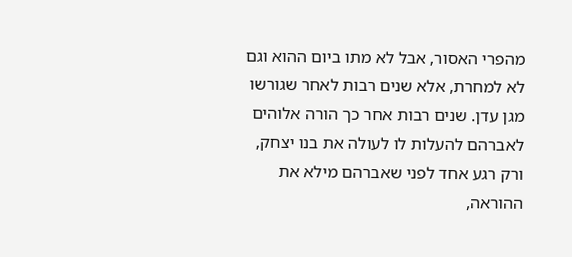מהפרי האסור, אבל לא מתו ביום ההוא וגם לא למחרת, אלא שנים רבות לאחר שגורשו מגן עדן. שנים רבות אחר כך הורה אלוהים לאברהם להעלות לו לעולה את בנו יצחק, ורק רגע אחד לפני שאברהם מילא את ההוראה,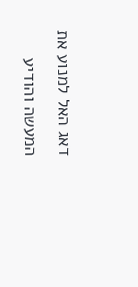דאג האל למנוע את המעשה והודיע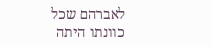לאברהם שכל כוונתו היתה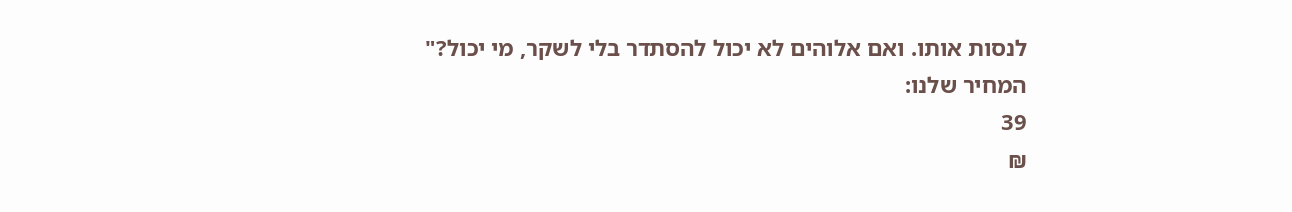לנסות אותו. ואם אלוהים לא יכול להסתדר בלי לשקר, מי יכול?"
המחיר שלנו:
39
₪